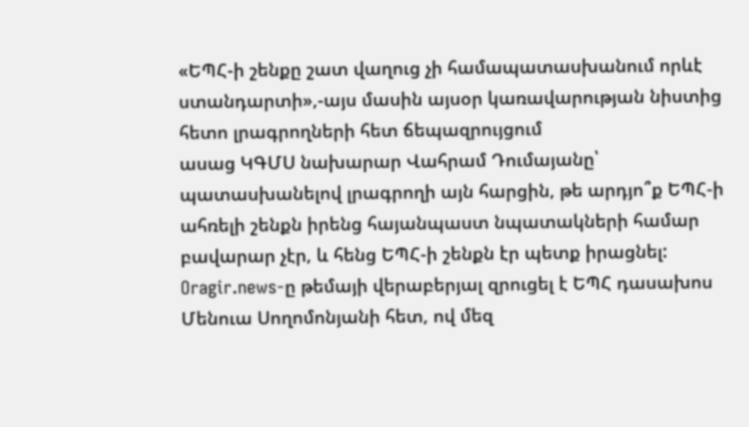«ԵՊՀ-ի շենքը շատ վաղուց չի համապատասխանում որևէ ստանդարտի»,-այս մասին այսօր կառավարության նիստից հետո լրագրողների հետ ճեպազրույցում
ասաց ԿԳՄՍ նախարար Վահրամ Դումայանը՝ պատասխանելով լրագրողի այն հարցին, թե արդյո՞ք ԵՊՀ-ի ահռելի շենքն իրենց հայանպաստ նպատակների համար բավարար չէր, և հենց ԵՊՀ-ի շենքն էր պետք իրացնել:
Oragir.news-ը թեմայի վերաբերյալ զրուցել է ԵՊՀ դասախոս Մենուա Սողոմոնյանի հետ, ով մեզ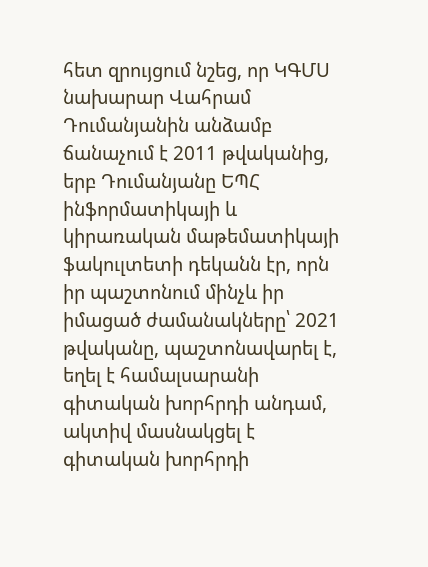հետ զրույցում նշեց, որ ԿԳՄՍ նախարար Վահրամ Դումանյանին անձամբ ճանաչում է 2011 թվականից, երբ Դումանյանը ԵՊՀ ինֆորմատիկայի և կիրառական մաթեմատիկայի ֆակուլտետի դեկանն էր, որն իր պաշտոնում մինչև իր իմացած ժամանակները՝ 2021 թվականը, պաշտոնավարել է, եղել է համալսարանի գիտական խորհրդի անդամ, ակտիվ մասնակցել է գիտական խորհրդի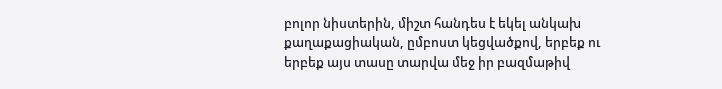բոլոր նիստերին, միշտ հանդես է եկել անկախ քաղաքացիական, ըմբոստ կեցվածքով, երբեք ու երբեք այս տասը տարվա մեջ իր բազմաթիվ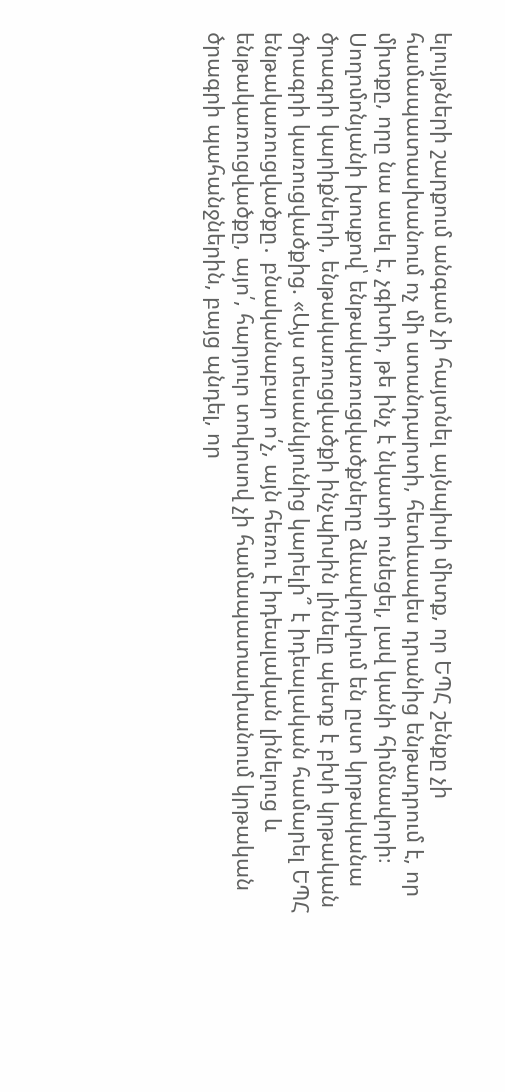ելույթների շարքում անգամ չի հայտնել այնպիսի միտք, որ ԵՊՀ շենքը չի համապատասխանում ոչ մի ստանդարտի, հետևապես դրանից ենթադրում է, որ միտքը, որը նա ասել է, չգիտի, թե ինչ է նկատի ունեցել, լավ կանի հիմնավորի։
Սողոմոնյանի խոսքով՝ ենթակառուցվածքները ձևավորվում են ըստ կրթականա ծրագրի կարիքների, ենթակառուցվածքի ինչպիսին լինելը պետք է բխի կրթական ծրագրի կառուցվածքից. «Այս տեսանկյունից կարելի՞ է իդեալական համարել ԵՊՀ ենթակառուցվածքը․ բնականաբար ո՛չ, այն հեռու է իդեալական լինելուց և ենթակառուցվածքը, այո՛, հարյուր տոկոսով չի համապատասխանում կրթական ծրագրի պահանջներին, բայց պնդել, որ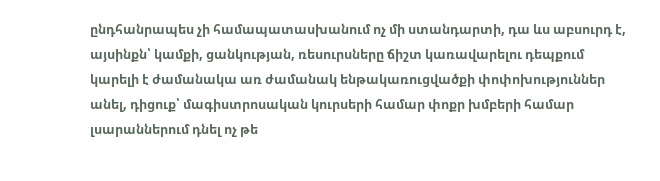ընդհանրապես չի համապատասխանում ոչ մի ստանդարտի, դա ևս աբսուրդ է, այսինքն՝ կամքի, ցանկության, ռեսուրսները ճիշտ կառավարելու դեպքում կարելի է ժամանակա առ ժամանակ ենթակառուցվածքի փոփոխություններ անել, դիցուք՝ մագիստրոսական կուրսերի համար փոքր խմբերի համար լսարաններում դնել ոչ թե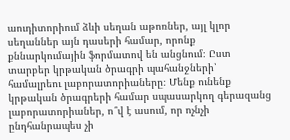աուդիտորիում ձևի սեղան աթոռներ, այլ կլոր սեղաններ այն դասերի համար, որոնք քննարկումային ֆորմատով են անցնում։ Ըստ տարբեր կրթական ծրագրի պահանջների՝ համալրեու լաբորատորիաները։ Մենք ունենք կրթական ծրագրերի համար սպասարկող գերազանց լաբորատորիաներ, ո՞վ է ասում, որ ոչնչի ընդհանրապես չի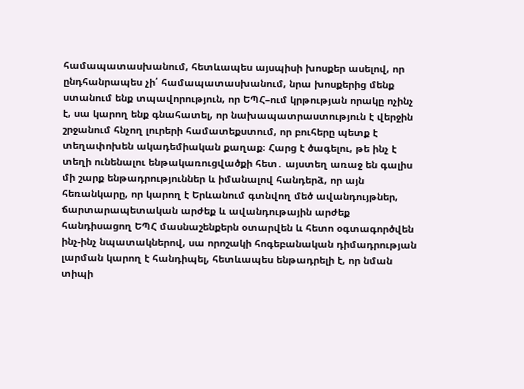համապատասխանում, հետևապես այսպիսի խոսքեր ասելով, որ ընդհանրապես չի՛ համապատասխանում, նրա խոսքերից մենք ստանում ենք տպավորություն, որ ԵՊՀ–ում կրթության որակը ոչինչ է, սա կարող ենք գնահատել, որ նախապատրաստություն է վերջին շրջանում հնչող լուրերի համատեքստում, որ բուհերը պետք է տեղափոխեն ակադեմիական քաղաք։ Հարց է ծագելու, թե ինչ է տեղի ունենալու ենթակառուցվածքի հետ․ այստեղ առաջ են գալիս մի շարք ենթադրություններ և իմանալով հանդերձ, որ այն հեռանկարը, որ կարող է Երևանում գտնվող մեծ ավանդույթներ, ճարտարապետական արժեք և ավանդութային արժեք հանդիսացող ԵՊՀ մասնաշենքերն օտարվեն և հետո օգտագործվեն ինչ-ինչ նպատակներով, սա որոշակի հոգեբանական դիմադրության լարման կարող է հանդիպել, հետևապես ենթադրելի է, որ նման տիպի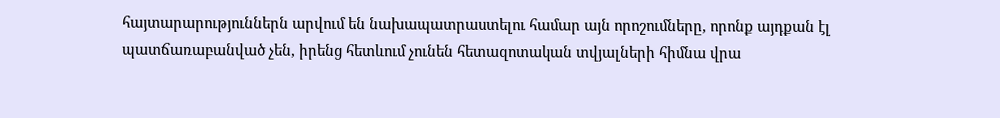հայտարարություններն արվում են նախապատրաստելու համար այն որոշումները, որոնք այդքան էլ պատճառաբանված չեն, իրենց հետևում չունեն հետազոտական տվյալների հիմնա վրա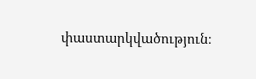փաստարկվածություն։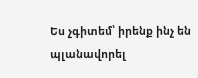Ես չգիտեմ՝ իրենք ինչ են պլանավորել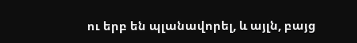ու երբ են պլանավորել, և այլն, բայց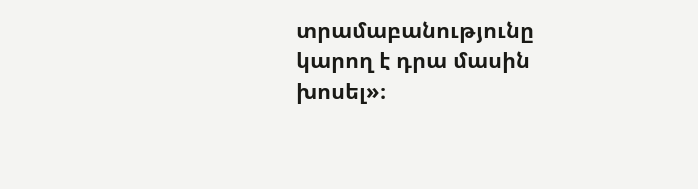տրամաբանությունը կարող է դրա մասին խոսել»։